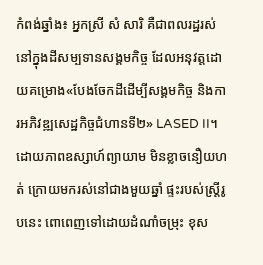កំពង់ឆ្នាំង៖ អ្នកស្រី សំ សារិ គឺជាពលរដ្ឋរស់នៅក្នុងដីសម្បទានសង្គមកិច្ច ដែលអនុវត្តដោយគម្រោង«បែងចែកដីដើម្បីសង្គមកិច្ច និងការអភិវឌ្ឍសេដ្ឋកិច្ចជំហានទី២» LASED II។ ដោយភាពឧស្សាហ៍ព្យាយាម មិនខ្លាចនឿយហត់ ក្រោយមករស់នៅជាងមួយឆ្នាំ ផ្ទះរបស់ស្ត្រីរូបនេះ ពោពេញទៅដោយដំណាំចម្រុះ ខុស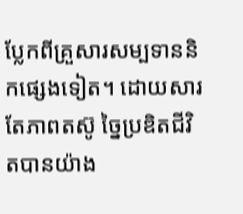ប្លែកពីគ្រួសារសម្បទាននិកផ្សេងទៀត។ ដោយសារតែភាពតស៊ូ ច្នៃប្រឌិតជីវិតបានយ៉ាង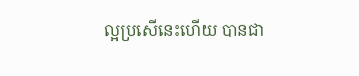ល្អប្រសើនេះហើយ បានជា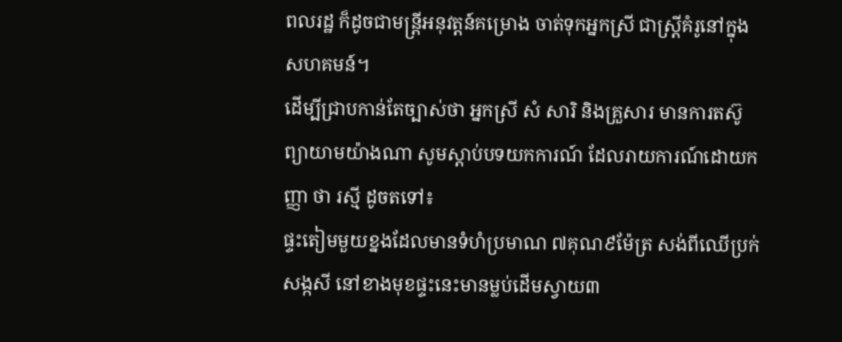ពលរដ្ឋ ក៏ដូចជាមន្ត្រីអនុវត្តន៍គម្រោង ចាត់ទុកអ្នកស្រី ជាស្ត្រីគំរូនៅក្នុងសហគមន៍។
ដើម្បីជ្រាបកាន់តែច្បាស់ថា អ្នកស្រី សំ សារិ និងគ្រួសារ មានការតស៊ូព្យាយាមយ៉ាងណា សូមស្ដាប់បទយកការណ៍ ដែលរាយការណ៍ដោយកញ្ញា ថា រស្មី ដូចតទៅ៖
ផ្ទះតៀមមួយខ្នងដែលមានទំហំប្រមាណ ៧គុណ៩ម៉ែត្រ សង់ពីឈើប្រក់សង្កសី នៅខាងមុខផ្ទះនេះមានម្លប់ដើមស្វាយ៣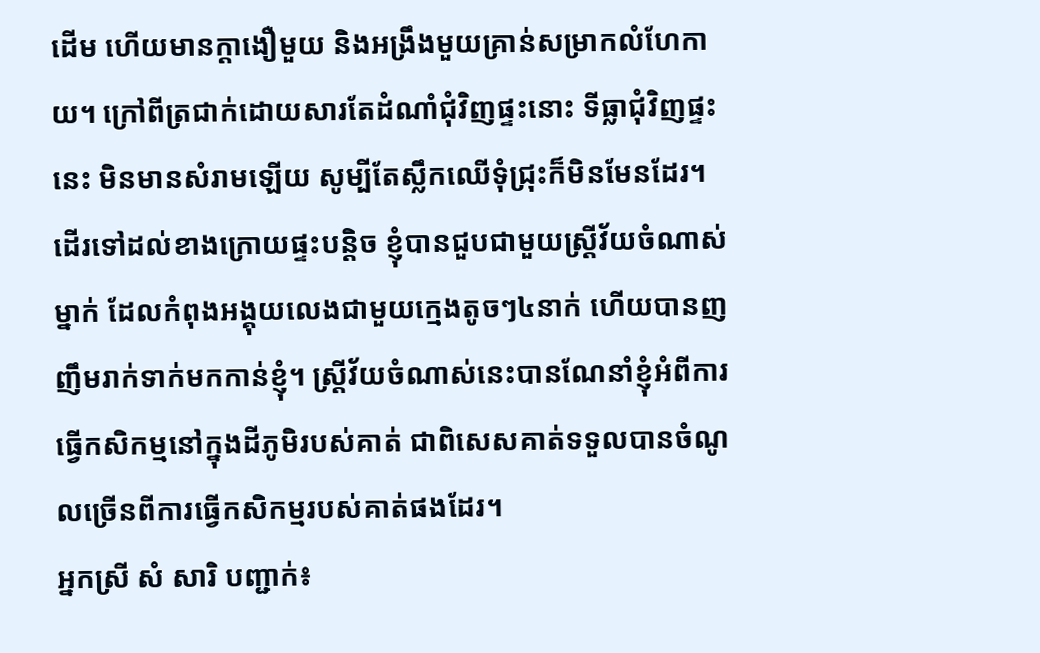ដើម ហើយមានក្ដាងឿមួយ និងអង្រឹងមួយគ្រាន់សម្រាកលំហែកាយ។ ក្រៅពីត្រជាក់ដោយសារតែដំណាំជុំវិញផ្ទះនោះ ទីធ្លាជុំវិញផ្ទះនេះ មិនមានសំរាមឡើយ សូម្បីតែស្លឹកឈើទុំជ្រុះក៏មិនមែនដែរ។ ដើរទៅដល់ខាងក្រោយផ្ទះបន្តិច ខ្ញុំបានជួបជាមួយស្ត្រីវ័យចំណាស់ម្នាក់ ដែលកំពុងអង្គុយលេងជាមួយក្មេងតូចៗ៤នាក់ ហើយបានញញឹមរាក់ទាក់មកកាន់ខ្ញុំ។ ស្ត្រីវ័យចំណាស់នេះបានណែនាំខ្ញុំអំពីការធ្វើកសិកម្មនៅក្នុងដីភូមិរបស់គាត់ ជាពិសេសគាត់ទទួលបានចំណូលច្រើនពីការធ្វើកសិកម្មរបស់គាត់ផងដែរ។
អ្នកស្រី សំ សារិ បញ្ជាក់៖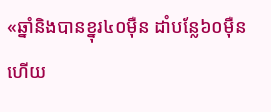«ឆ្នាំនិងបានខ្នុរ៤០ម៉ឺន ដាំបន្លែ៦០ម៉ឺន ហើយ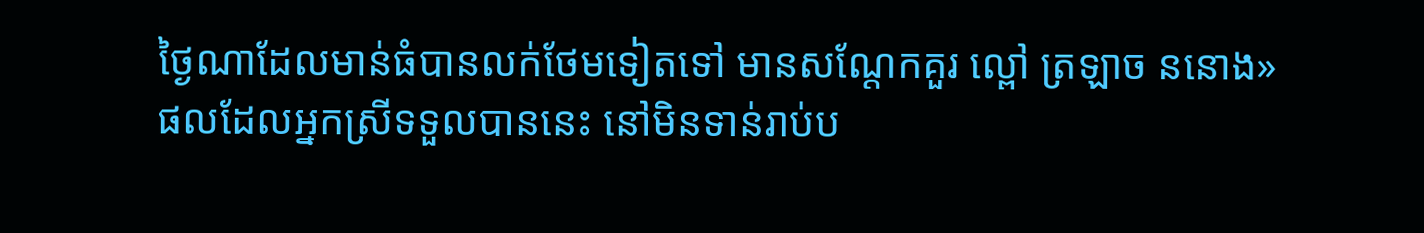ថ្ងៃណាដែលមាន់ធំបានលក់ថែមទៀតទៅ មានសណ្ដែកគួរ ល្ពៅ ត្រឡាច ននោង»
ផលដែលអ្នកស្រីទទួលបាននេះ នៅមិនទាន់រាប់ប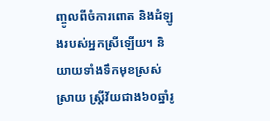ញ្ចូលពីចំការពោត និងដំឡូងរបស់អ្នកស្រីឡើយ។ និយាយទាំងទឹកមុខស្រស់ស្រាយ ស្ត្រីវ័យជាង៦០ឆ្នាំរូ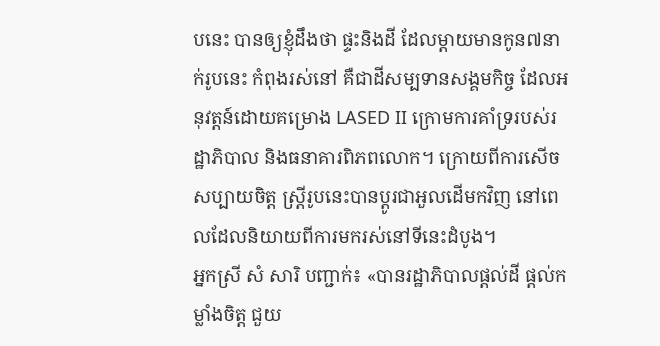បនេះ បានឲ្យខ្ញុំដឹងថា ផ្ទះនិងដី ដែលម្ដាយមានកូន៧នាក់រូបនេះ កំពុងរស់នៅ គឺជាដីសម្បទានសង្គមកិច្ច ដែលអនុវត្តន៍ដោយគម្រោង LASED II ក្រោមការគាំទ្ររបស់រដ្ឋាភិបាល និងធនាគារពិភពលោក។ ក្រោយពីការសើចសប្បាយចិត្ត ស្ត្រីរូបនេះបានប្ដូរជាអួលដើមកវិញ នៅពេលដែលនិយាយពីការមករស់នៅទីនេះដំបូង។
អ្នកស្រី សំ សារិ បញ្ជាក់៖ «បានរដ្ឋាភិបាលផ្ដល់ដី ផ្ដល់កម្លាំងចិត្ត ជួយ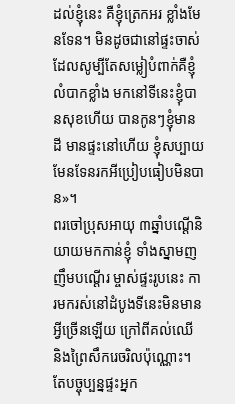ដល់ខ្ញុំនេះ គឺខ្ញុំត្រេកអរ ខ្លាំងមែនទែន។ មិនដូចជានៅផ្ទះចាស់ដែលសូម្បីតែសម្លៀបំពាក់គឺខ្ញុំលំបាកខ្លាំង មកនៅទីនេះខ្ញុំបានសុខហើយ បានកូនៗខ្ញុំមានដី មានផ្ទះនៅហើយ ខ្ញុំសប្បាយមែនទែនរកអីប្រៀបធៀបមិនបាន»។
ពរចៅប្រុសអាយុ ៣ឆ្នាំបណ្ដើនិយាយមកកាន់ខ្ញុំ ទាំងស្នាមញញឹមបណ្ដើរ ម្ចាស់ផ្ទះរូបនេះ ការមករស់នៅដំបូងទីនេះមិនមានអ្វីច្រើនឡើយ ក្រៅពីគល់ឈើ និងព្រៃសឹករេចរិលប៉ុណ្ណោះ។ តែបច្ចុប្បន្នផ្ទះអ្នក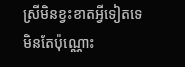ស្រីមិនខ្វះខាតអ្វីទៀតទេ មិនតែប៉ុណ្ណោះ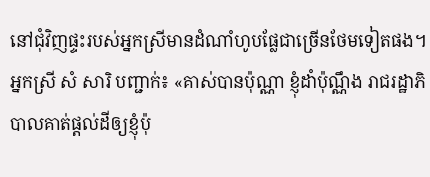នៅជុំវិញផ្ទះរបស់អ្នកស្រីមានដំណាំហូបផ្លែជាច្រើនថែមទៀតផង។
អ្នកស្រី សំ សារិ បញ្ជាក់៖ «គាស់បានប៉ុណ្ណា ខ្ញុំដាំប៉ុណ្ណឹង រាជរដ្ឋាភិបាលគាត់ផ្ដល់ដីឲ្យខ្ញុំប៉ុ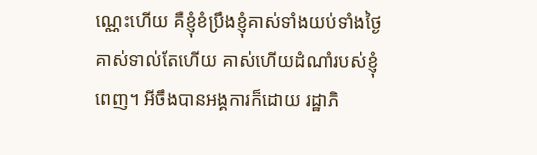ណ្ណេះហើយ គឺខ្ញុំខំប្រឹងខ្ញុំគាស់ទាំងយប់ទាំងថ្ងៃគាស់ទាល់តែហើយ គាស់ហើយដំណាំរបស់ខ្ញុំពេញ។ អីចឹងបានអង្គការក៏ដោយ រដ្ឋាភិ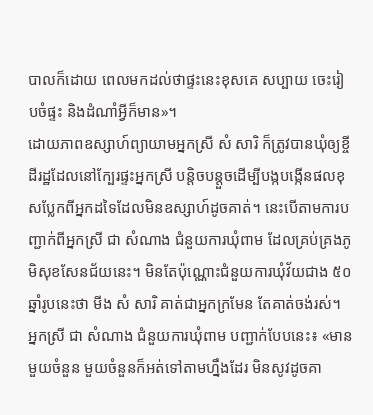បាលក៏ដោយ ពេលមកដល់ថាផ្ទះនេះខុសគេ សប្បាយ ចេះរៀបចំផ្ទះ និងដំណាំអ្វីក៏មាន»។
ដោយភាពឧស្សាហ៍ព្យាយាមអ្នកស្រី សំ សារិ ក៏ត្រូវបានឃុំឲ្យខ្ចីដីរដ្ឋដែលនៅក្បែរផ្ទះអ្នកស្រី បន្តិចបន្តួចដើម្បីបង្កបង្កើនផលខុសប្លែកពីអ្នកដទៃដែលមិនឧស្សាហ៍ដូចគាត់។ នេះបើតាមការបញ្ជាក់ពីអ្នកស្រី ជា សំណាង ជំនួយការឃុំពាម ដែលគ្រប់គ្រងភូមិសុខសែនជ័យនេះ។ មិនតែប៉ុណ្ណោះជំនួយការឃុំវ័យជាង ៥០ឆ្នាំរូបនេះថា មីង សំ សារិ គាត់ជាអ្នកក្រមែន តែគាត់ចង់រស់។
អ្នកស្រី ជា សំណាង ជំនួយការឃុំពាម បញ្ជាក់បែបនេះ៖ «មានមួយចំនួន មួយចំនួនក៏អត់ទៅតាមហ្នឹងដែរ មិនសូវដូចគា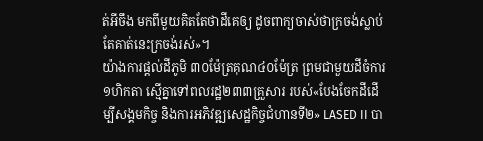ត់អីចឹង មកពីមួយគិតតែថាដីគេឲ្យ ដូចពាក្យចាស់ថាក្រចង់ស្លាប់ តែគាត់នេះក្រចង់រស់»។
យ៉ាងការផ្ដល់ដីភូមិ ៣០ម៉ែត្រគុណ៤០ម៉ែត្រ ព្រមជាមួយដីចំការ១ហិកតា ស្មើគ្នាទៅពលរដ្ឋ២៣៣គ្រួសារ របស់«បែងចែកដីដើម្បីសង្គមកិច្ច និងការអភិវឌ្ឍសេដ្ឋកិច្ចជំហានទី២» LASED II បា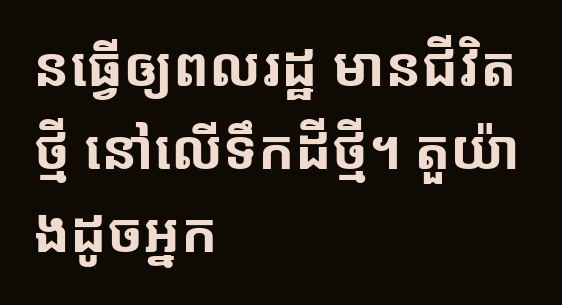នធ្វើឲ្យពលរដ្ឋ មានជីវិតថ្មី នៅលើទឹកដីថ្មី។ តួយ៉ាងដូចអ្នក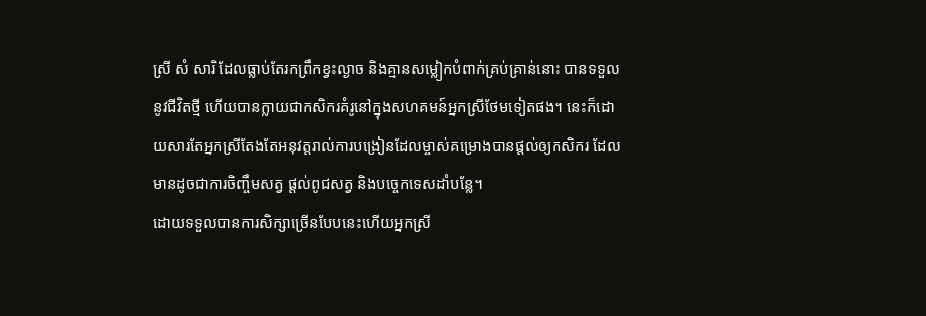ស្រី សំ សារិ ដែលធ្លាប់តែរកព្រឹកខ្វះល្ងាច និងគ្មានសម្លៀកបំពាក់គ្រប់គ្រាន់នោះ បានទទួលនូវជីវិតថ្មី ហើយបានក្លាយជាកសិករគំរូនៅក្នុងសហគមន៍អ្នកស្រីថែមទៀតផង។ នេះក៏ដោយសារតែអ្នកស្រីតែងតែអនុវត្តរាល់ការបង្រៀនដែលម្ចាស់គម្រោងបានផ្ដល់ឲ្យកសិករ ដែលមានដូចជាការចិញ្ចឹមសត្វ ផ្ដល់ពូជសត្វ និងបច្ចេកទេសដាំបន្លែ។
ដោយទទួលបានការសិក្សាច្រើនបែបនេះហើយអ្នកស្រី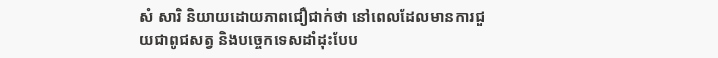សំ សារិ និយាយដោយភាពជឿជាក់ថា នៅពេលដែលមានការជួយជាពូជសត្វ និងបច្ចេកទេសដាំដុះបែប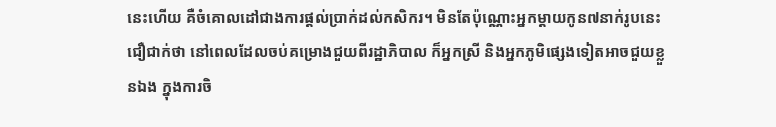នេះហើយ គឺចំគោលដៅជាងការផ្ដល់ប្រាក់ដល់កសិករ។ មិនតែប៉ុណ្ណោះអ្នកម្ដាយកូន៧នាក់រូបនេះ ជឿជាក់ថា នៅពេលដែលចប់គម្រោងជួយពីរដ្ឋាភិបាល ក៏អ្នកស្រី និងអ្នកភូមិផ្សេងទៀតអាចជួយខ្លួនឯង ក្នុងការចិ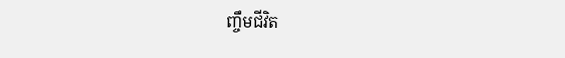ញ្ចឹមជីវិត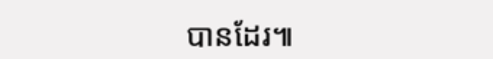បានដែរ៕